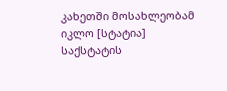კახეთში მოსახლეობამ იკლო [სტატია]
საქსტატის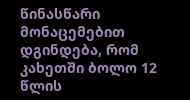წინასწარი მონაცემებით დგინდება, რომ კახეთში ბოლო 12 წლის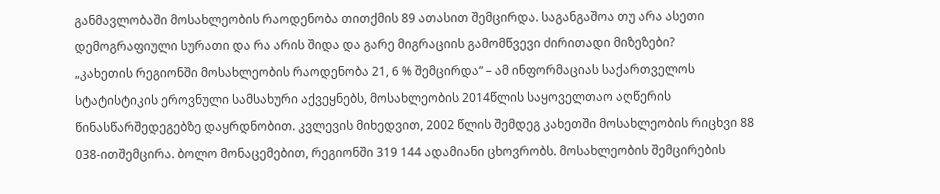განმავლობაში მოსახლეობის რაოდენობა თითქმის 89 ათასით შემცირდა. საგანგაშოა თუ არა ასეთი დემოგრაფიული სურათი და რა არის შიდა და გარე მიგრაციის გამომწვევი ძირითადი მიზეზები?
„კახეთის რეგიონში მოსახლეობის რაოდენობა 21, 6 % შემცირდა“ – ამ ინფორმაციას საქართველოს სტატისტიკის ეროვნული სამსახური აქვეყნებს, მოსახლეობის 2014წლის საყოველთაო აღწერის წინასწარშედეგებზე დაყრდნობით. კვლევის მიხედვით, 2002 წლის შემდეგ კახეთში მოსახლეობის რიცხვი 88 038-ითშემცირა. ბოლო მონაცემებით, რეგიონში 319 144 ადამიანი ცხოვრობს. მოსახლეობის შემცირების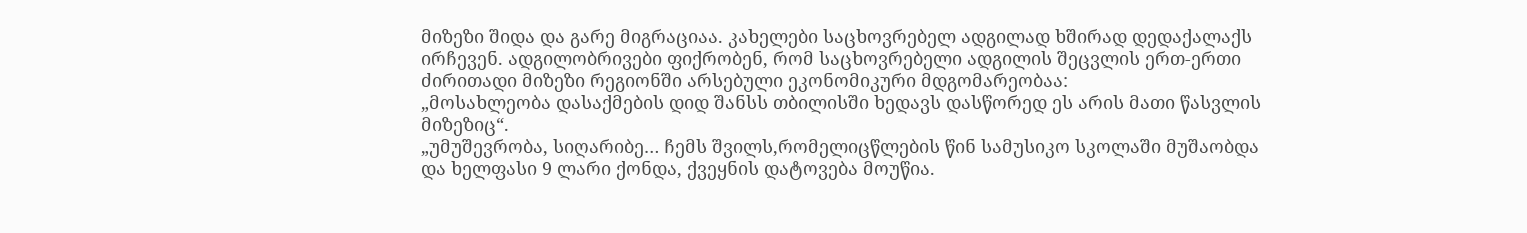მიზეზი შიდა და გარე მიგრაციაა. კახელები საცხოვრებელ ადგილად ხშირად დედაქალაქს ირჩევენ. ადგილობრივები ფიქრობენ, რომ საცხოვრებელი ადგილის შეცვლის ერთ-ერთი ძირითადი მიზეზი რეგიონში არსებული ეკონომიკური მდგომარეობაა:
„მოსახლეობა დასაქმების დიდ შანსს თბილისში ხედავს დასწორედ ეს არის მათი წასვლის მიზეზიც“.
„უმუშევრობა, სიღარიბე… ჩემს შვილს,რომელიცწლების წინ სამუსიკო სკოლაში მუშაობდა და ხელფასი 9 ლარი ქონდა, ქვეყნის დატოვება მოუწია.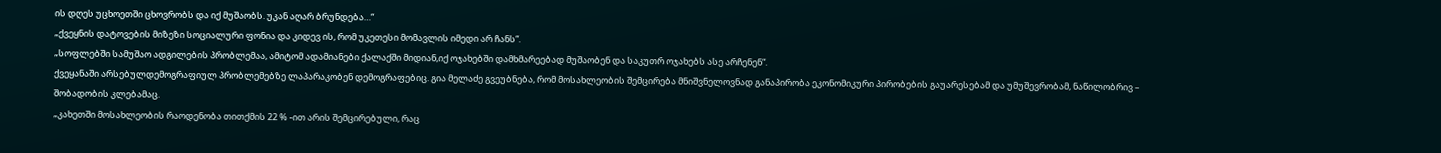ის დღეს უცხოეთში ცხოვრობს და იქ მუშაობს. უკან აღარ ბრუნდება…“
„ქვეყნის დატოვების მიზეზი სოციალური ფონია და კიდევ ის, რომ უკეთესი მომავლის იმედი არ ჩანს“.
„სოფლებში სამუშაო ადგილების პრობლემაა, ამიტომ ადამიანები ქალაქში მიდიან,იქ ოჯახებში დამხმარეებად მუშაობენ და საკუთრ ოჯახებს ასე არჩენენ“.
ქვეყანაში არსებულდემოგრაფიულ პრობლემებზე ლაპარაკობენ დემოგრაფებიც. გია მელაძე გვეუბნება, რომ მოსახლეობის შემცირება მნიშვნელოვნად განაპირობა ეკონომიკური პირობების გაუარესებამ და უმუშევრობამ, ნაწილობრივ – შობადობის კლებამაც.
„კახეთში მოსახლეობის რაოდენობა თითქმის 22 % -ით არის შემცირებული, რაც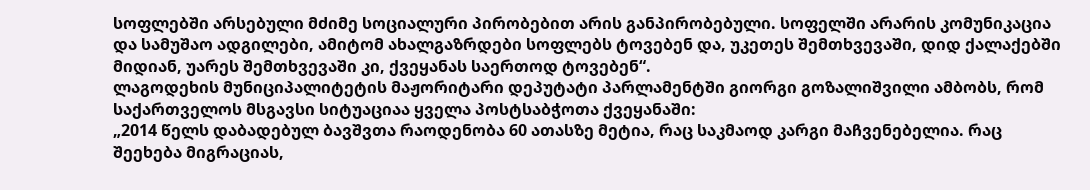სოფლებში არსებული მძიმე სოციალური პირობებით არის განპირობებული. სოფელში არარის კომუნიკაცია და სამუშაო ადგილები, ამიტომ ახალგაზრდები სოფლებს ტოვებენ და, უკეთეს შემთხვევაში, დიდ ქალაქებში მიდიან, უარეს შემთხვევაში კი, ქვეყანას საერთოდ ტოვებენ“.
ლაგოდეხის მუნიციპალიტეტის მაჟორიტარი დეპუტატი პარლამენტში გიორგი გოზალიშვილი ამბობს, რომ საქართველოს მსგავსი სიტუაციაა ყველა პოსტსაბჭოთა ქვეყანაში:
„2014 წელს დაბადებულ ბავშვთა რაოდენობა 60 ათასზე მეტია, რაც საკმაოდ კარგი მაჩვენებელია. რაც შეეხება მიგრაციას,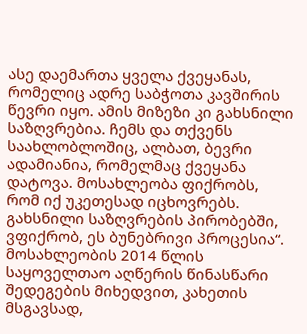ასე დაემართა ყველა ქვეყანას, რომელიც ადრე საბჭოთა კავშირის წევრი იყო. ამის მიზეზი კი გახსნილი საზღვრებია. ჩემს და თქვენს საახლობლოშიც, ალბათ, ბევრი ადამიანია, რომელმაც ქვეყანა დატოვა. მოსახლეობა ფიქრობს, რომ იქ უკეთესად იცხოვრებს. გახსნილი საზღვრების პირობებში, ვფიქრობ, ეს ბუნებრივი პროცესია“.
მოსახლეობის 2014 წლის საყოველთაო აღწერის წინასწარი შედეგების მიხედვით, კახეთის მსგავსად,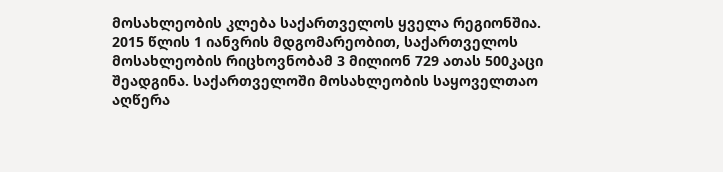მოსახლეობის კლება საქართველოს ყველა რეგიონშია.
2015 წლის 1 იანვრის მდგომარეობით, საქართველოს მოსახლეობის რიცხოვნობამ 3 მილიონ 729 ათას 500კაცი შეადგინა. საქართველოში მოსახლეობის საყოველთაო აღწერა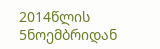2014წლის 5ნოემბრიდან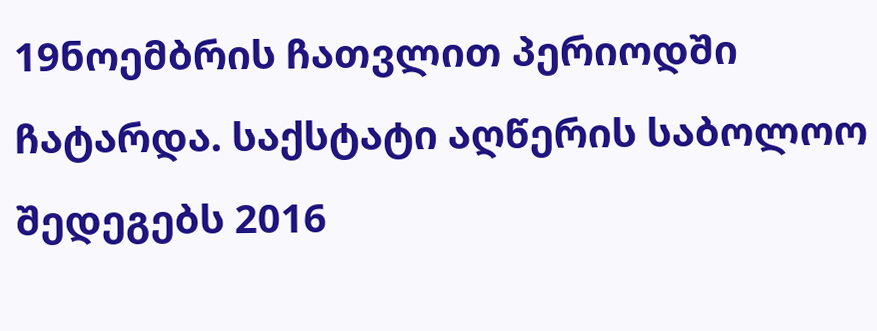19ნოემბრის ჩათვლით პერიოდში ჩატარდა. საქსტატი აღწერის საბოლოო შედეგებს 2016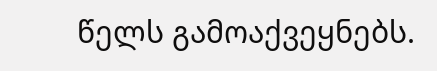წელს გამოაქვეყნებს.